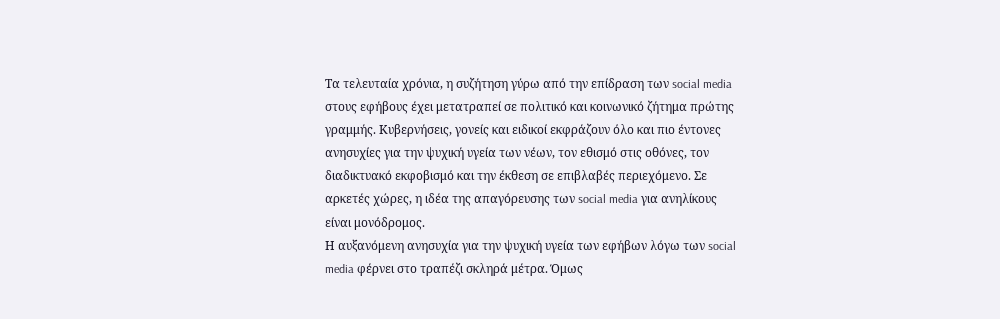Τα τελευταία χρόνια, η συζήτηση γύρω από την επίδραση των social media στους εφήβους έχει μετατραπεί σε πολιτικό και κοινωνικό ζήτημα πρώτης γραμμής. Κυβερνήσεις, γονείς και ειδικοί εκφράζουν όλο και πιο έντονες ανησυχίες για την ψυχική υγεία των νέων, τον εθισμό στις οθόνες, τον διαδικτυακό εκφοβισμό και την έκθεση σε επιβλαβές περιεχόμενο. Σε αρκετές χώρες, η ιδέα της απαγόρευσης των social media για ανηλίκους είναι μονόδρομος.
Η αυξανόμενη ανησυχία για την ψυχική υγεία των εφήβων λόγω των social media φέρνει στο τραπέζι σκληρά μέτρα. Όμως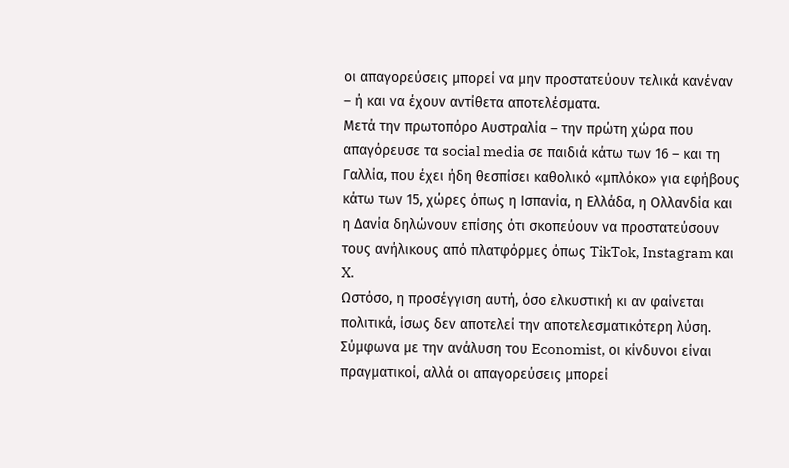οι απαγορεύσεις μπορεί να μην προστατεύουν τελικά κανέναν – ή και να έχουν αντίθετα αποτελέσματα.
Μετά την πρωτοπόρο Αυστραλία – την πρώτη χώρα που απαγόρευσε τα social media σε παιδιά κάτω των 16 – και τη Γαλλία, που έχει ήδη θεσπίσει καθολικό «μπλόκο» για εφήβους κάτω των 15, χώρες όπως η Ισπανία, η Ελλάδα, η Ολλανδία και η Δανία δηλώνουν επίσης ότι σκοπεύουν να προστατεύσουν τους ανήλικους από πλατφόρμες όπως TikTok, Instagram και X.
Ωστόσο, η προσέγγιση αυτή, όσο ελκυστική κι αν φαίνεται πολιτικά, ίσως δεν αποτελεί την αποτελεσματικότερη λύση. Σύμφωνα με την ανάλυση του Economist, οι κίνδυνοι είναι πραγματικοί, αλλά οι απαγορεύσεις μπορεί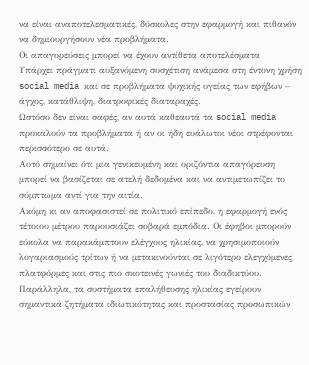να είναι αναποτελεσματικές, δύσκολες στην εφαρμογή και πιθανόν να δημιουργήσουν νέα προβλήματα.
Οι απαγορεύσεις μπορεί να έχουν αντίθετα αποτελέσματα
Υπάρχει πράγματι αυξανόμενη συσχέτιση ανάμεσα στη έντονη χρήση social media και σε προβλήματα ψυχικής υγείας των εφήβων – άγχος, κατάθλιψη, διατροφικές διαταραχές.
Ωστόσο δεν είναι σαφές, αν αυτά καθεαυτά τα social media προκαλούν τα προβλήματα ή αν οι ήδη ευάλωτοι νέοι στρέφονται περισσότερο σε αυτά.
Αυτό σημαίνει ότι μια γενικευμένη και οριζόντια απαγόρευση μπορεί να βασίζεται σε ατελή δεδομένα και να αντιμετωπίζει το σύμπτωμα αντί για την αιτία.
Ακόμη κι αν αποφασιστεί σε πολιτικό επίπεδο, η εφαρμογή ενός τέτοιου μέτρου παρουσιάζει σοβαρά εμπόδια. Οι έφηβοι μπορούν εύκολα να παρακάμπτουν ελέγχους ηλικίας, να χρησιμοποιούν λογαριασμούς τρίτων ή να μετακινούνται σε λιγότερο ελεγχόμενες πλατφόρμες και στις πιο σκοτεινές γωνιές του διαδικτύου.
Παράλληλα, τα συστήματα επαλήθευσης ηλικίας εγείρουν σημαντικά ζητήματα ιδιωτικότητας και προστασίας προσωπικών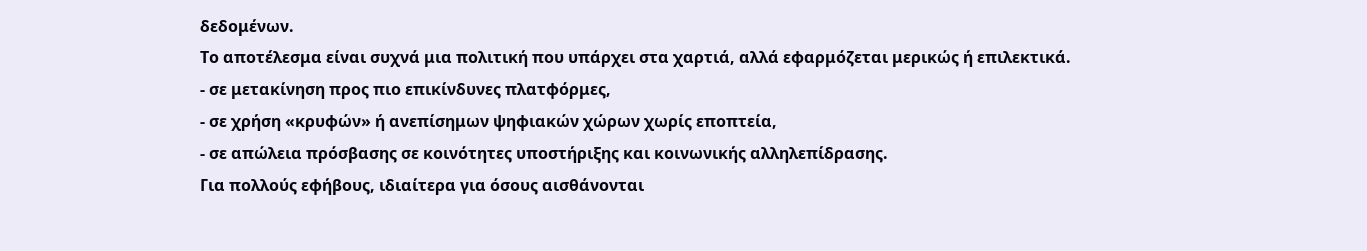δεδομένων.
Το αποτέλεσμα είναι συχνά μια πολιτική που υπάρχει στα χαρτιά, αλλά εφαρμόζεται μερικώς ή επιλεκτικά.
- σε μετακίνηση προς πιο επικίνδυνες πλατφόρμες,
- σε χρήση «κρυφών» ή ανεπίσημων ψηφιακών χώρων χωρίς εποπτεία,
- σε απώλεια πρόσβασης σε κοινότητες υποστήριξης και κοινωνικής αλληλεπίδρασης.
Για πολλούς εφήβους, ιδιαίτερα για όσους αισθάνονται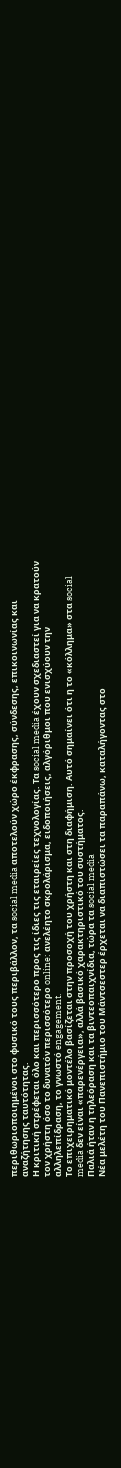περιθωριοποιημένοι στο φυσικό τους περιβάλλον, τα social media αποτελούν χώρο έκφρασης, σύνδεσης, επικοινωνίας και αναζήτησης ταυτότητας.
Η κριτική στρέφεται όλο και περισσότερο προς τις ίδιες τις εταιρείες τεχνολογίας. Τα social media έχουν σχεδιαστεί για να κρατούν τον χρήστη όσο το δυνατόν περισσότερο online: ανελέητο σκρολάρισμα, ειδοποιήσεις, αλγόριθμοι που ενισχύουν την αλληλεπίδραση, το γνωστό engagement.
Το επιχειρηματικό μοντέλο βασίζεται στην προσοχή του χρήστη και στη διαφήμιση. Αυτό σημαίνει ότι η το «κόλλημα» στα social media δεν είναι «παρενέργεια», αλλά βασικό χαρακτηριστικό του συστήματος.
Παλιά ήταν η τηλεόραση και τα βιντεοπαιχνίδια, τώρα τα social media
Νέα μελέτη του Πανεπιστήμιο του Μάντσεστερ έρχεται να διαπιστώσει τα παραπάνω, καταλήγοντας στο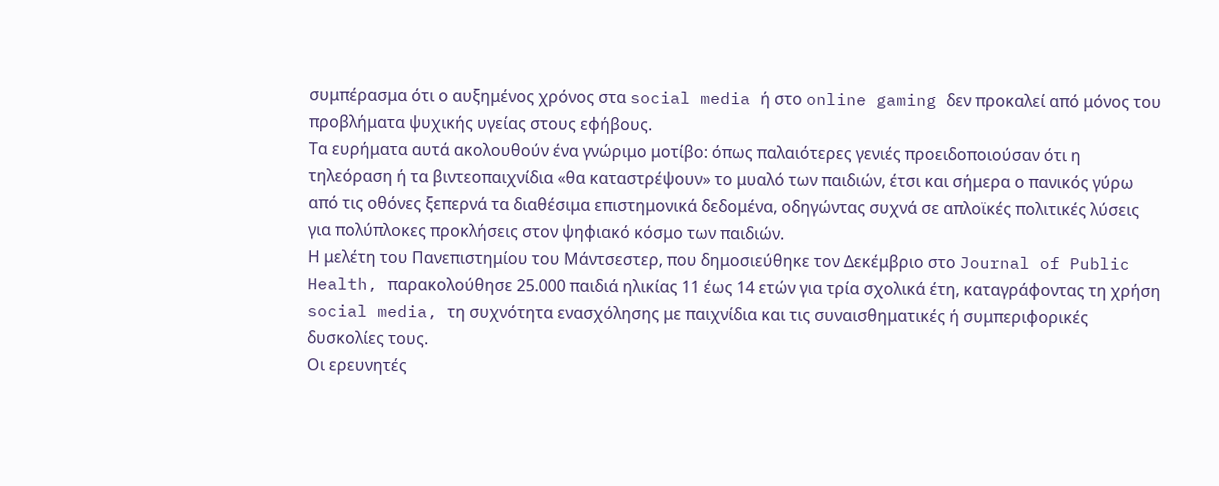συμπέρασμα ότι ο αυξημένος χρόνος στα social media ή στο online gaming δεν προκαλεί από μόνος του προβλήματα ψυχικής υγείας στους εφήβους.
Τα ευρήματα αυτά ακολουθούν ένα γνώριμο μοτίβο: όπως παλαιότερες γενιές προειδοποιούσαν ότι η τηλεόραση ή τα βιντεοπαιχνίδια «θα καταστρέψουν» το μυαλό των παιδιών, έτσι και σήμερα ο πανικός γύρω από τις οθόνες ξεπερνά τα διαθέσιμα επιστημονικά δεδομένα, οδηγώντας συχνά σε απλοϊκές πολιτικές λύσεις για πολύπλοκες προκλήσεις στον ψηφιακό κόσμο των παιδιών.
Η μελέτη του Πανεπιστημίου του Μάντσεστερ, που δημοσιεύθηκε τον Δεκέμβριο στο Journal of Public Health, παρακολούθησε 25.000 παιδιά ηλικίας 11 έως 14 ετών για τρία σχολικά έτη, καταγράφοντας τη χρήση social media, τη συχνότητα ενασχόλησης με παιχνίδια και τις συναισθηματικές ή συμπεριφορικές δυσκολίες τους.
Οι ερευνητές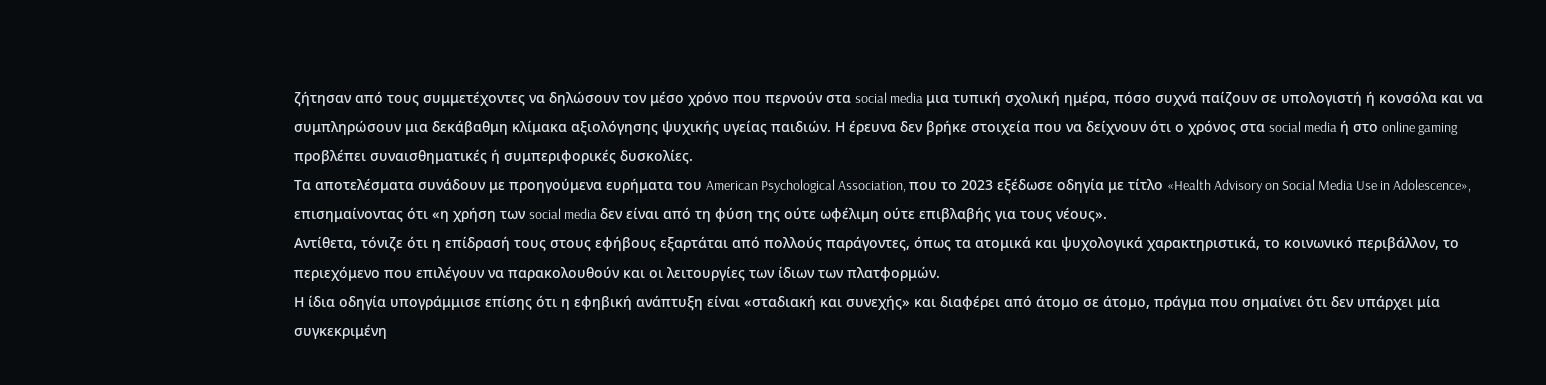ζήτησαν από τους συμμετέχοντες να δηλώσουν τον μέσο χρόνο που περνούν στα social media μια τυπική σχολική ημέρα, πόσο συχνά παίζουν σε υπολογιστή ή κονσόλα και να συμπληρώσουν μια δεκάβαθμη κλίμακα αξιολόγησης ψυχικής υγείας παιδιών. Η έρευνα δεν βρήκε στοιχεία που να δείχνουν ότι ο χρόνος στα social media ή στο online gaming προβλέπει συναισθηματικές ή συμπεριφορικές δυσκολίες.
Τα αποτελέσματα συνάδουν με προηγούμενα ευρήματα του American Psychological Association, που το 2023 εξέδωσε οδηγία με τίτλο «Health Advisory on Social Media Use in Adolescence», επισημαίνοντας ότι «η χρήση των social media δεν είναι από τη φύση της ούτε ωφέλιμη ούτε επιβλαβής για τους νέους».
Αντίθετα, τόνιζε ότι η επίδρασή τους στους εφήβους εξαρτάται από πολλούς παράγοντες, όπως τα ατομικά και ψυχολογικά χαρακτηριστικά, το κοινωνικό περιβάλλον, το περιεχόμενο που επιλέγουν να παρακολουθούν και οι λειτουργίες των ίδιων των πλατφορμών.
Η ίδια οδηγία υπογράμμισε επίσης ότι η εφηβική ανάπτυξη είναι «σταδιακή και συνεχής» και διαφέρει από άτομο σε άτομο, πράγμα που σημαίνει ότι δεν υπάρχει μία συγκεκριμένη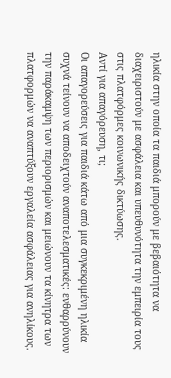ηλικία στην οποία τα παιδιά μπορούν με βεβαιότητα να διαχειριστούν με ασφάλεια και υπευθυνότητα την εμπειρία τους στις πλατφόρμες κοινωνικής δικτύωσης.
Αντί για απαγόρευση, τι;
Οι απαγορεύσεις για παιδιά κάτω από μια συγκεκριμένη ηλικία συχνά τείνουν να αποδειχτούν αναποτελεσματικές: ενθαρρύνουν την παράκαμψη των περιορισμών και μειώνουν τα κίνητρα των πλατφορμών να αναπτύξουν εργαλεία ασφάλειας για ανηλίκους.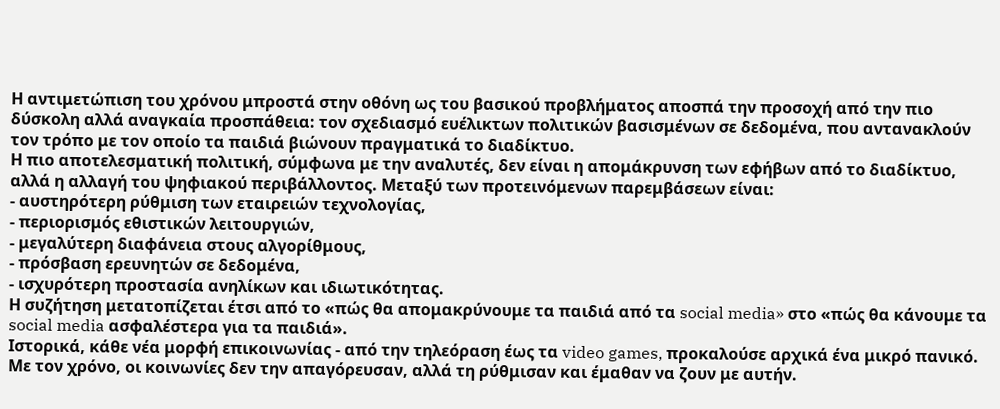Η αντιμετώπιση του χρόνου μπροστά στην οθόνη ως του βασικού προβλήματος αποσπά την προσοχή από την πιο δύσκολη αλλά αναγκαία προσπάθεια: τον σχεδιασμό ευέλικτων πολιτικών βασισμένων σε δεδομένα, που αντανακλούν τον τρόπο με τον οποίο τα παιδιά βιώνουν πραγματικά το διαδίκτυο.
Η πιο αποτελεσματική πολιτική, σύμφωνα με την αναλυτές, δεν είναι η απομάκρυνση των εφήβων από το διαδίκτυο, αλλά η αλλαγή του ψηφιακού περιβάλλοντος. Μεταξύ των προτεινόμενων παρεμβάσεων είναι:
- αυστηρότερη ρύθμιση των εταιρειών τεχνολογίας,
- περιορισμός εθιστικών λειτουργιών,
- μεγαλύτερη διαφάνεια στους αλγορίθμους,
- πρόσβαση ερευνητών σε δεδομένα,
- ισχυρότερη προστασία ανηλίκων και ιδιωτικότητας.
Η συζήτηση μετατοπίζεται έτσι από το «πώς θα απομακρύνουμε τα παιδιά από τα social media» στο «πώς θα κάνουμε τα social media ασφαλέστερα για τα παιδιά».
Ιστορικά, κάθε νέα μορφή επικοινωνίας - από την τηλεόραση έως τα video games, προκαλούσε αρχικά ένα μικρό πανικό.
Με τον χρόνο, οι κοινωνίες δεν την απαγόρευσαν, αλλά τη ρύθμισαν και έμαθαν να ζουν με αυτήν.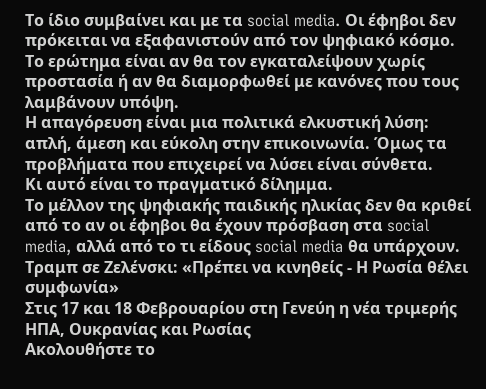Το ίδιο συμβαίνει και με τα social media. Οι έφηβοι δεν πρόκειται να εξαφανιστούν από τον ψηφιακό κόσμο.
Το ερώτημα είναι αν θα τον εγκαταλείψουν χωρίς προστασία ή αν θα διαμορφωθεί με κανόνες που τους λαμβάνουν υπόψη.
Η απαγόρευση είναι μια πολιτικά ελκυστική λύση: απλή, άμεση και εύκολη στην επικοινωνία. Όμως τα προβλήματα που επιχειρεί να λύσει είναι σύνθετα.
Κι αυτό είναι το πραγματικό δίλημμα.
Το μέλλον της ψηφιακής παιδικής ηλικίας δεν θα κριθεί από το αν οι έφηβοι θα έχουν πρόσβαση στα social media, αλλά από το τι είδους social media θα υπάρχουν.
Τραμπ σε Ζελένσκι: «Πρέπει να κινηθείς - Η Ρωσία θέλει συμφωνία»
Στις 17 και 18 Φεβρουαρίου στη Γενεύη η νέα τριμερής ΗΠΑ, Ουκρανίας και Ρωσίας
Ακολουθήστε το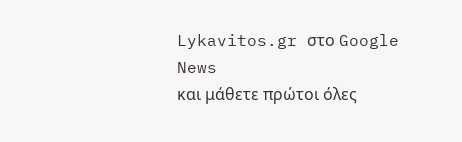Lykavitos.gr στο Google News
και μάθετε πρώτοι όλες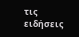τις ειδήσεις